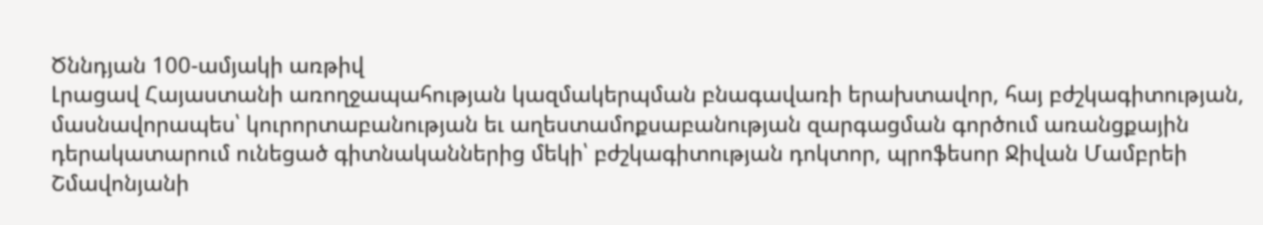Ծննդյան 100-ամյակի առթիվ
Լրացավ Հայաստանի առողջապահության կազմակերպման բնագավառի երախտավոր, հայ բժշկագիտության, մասնավորապես՝ կուրորտաբանության եւ աղեստամոքսաբանության զարգացման գործում առանցքային դերակատարում ունեցած գիտնականներից մեկի՝ բժշկագիտության դոկտոր, պրոֆեսոր Ջիվան Մամբրեի Շմավոնյանի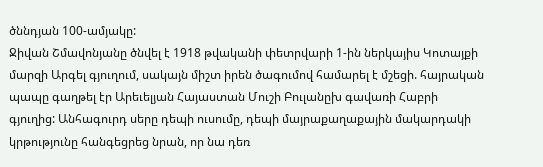ծննդյան 100-ամյակը:
Ջիվան Շմավոնյանը ծնվել է 1918 թվականի փետրվարի 1-ին ներկայիս Կոտայքի մարզի Արգել գյուղում, սակայն միշտ իրեն ծագումով համարել է մշեցի. հայրական պապը գաղթել էր Արեւելյան Հայաստան Մուշի Բուլանըխ գավառի Հաբրի գյուղից: Անհագուրդ սերը դեպի ուսումը, դեպի մայրաքաղաքային մակարդակի կրթությունը հանգեցրեց նրան, որ նա դեռ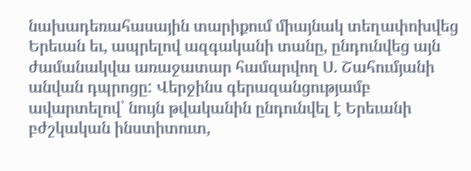նախադեռահասային տարիքում միայնակ տեղափոխվեց Երեւան եւ, ապրելով ազգականի տանը, ընդունվեց այն ժամանակվա առաջատար համարվող Ս. Շահումյանի անվան դպրոցը: Վերջինս գերազանցությամբ ավարտելով՝ նույն թվականին ընդունվել է Երեւանի բժշկական ինստիտուտ,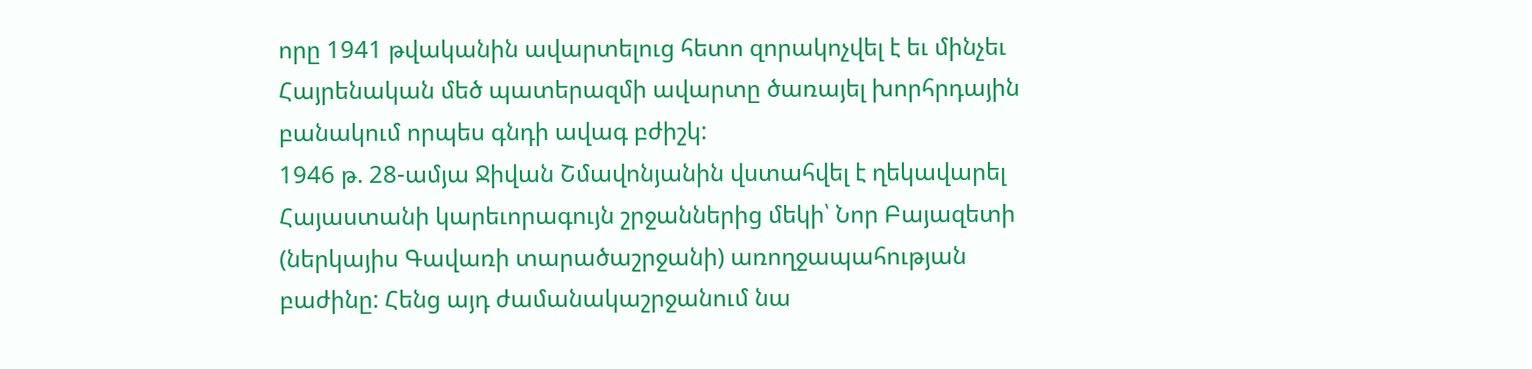որը 1941 թվականին ավարտելուց հետո զորակոչվել է եւ մինչեւ Հայրենական մեծ պատերազմի ավարտը ծառայել խորհրդային բանակում որպես գնդի ավագ բժիշկ:
1946 թ. 28-ամյա Ջիվան Շմավոնյանին վստահվել է ղեկավարել Հայաստանի կարեւորագույն շրջաններից մեկի՝ Նոր Բայազետի (ներկայիս Գավառի տարածաշրջանի) առողջապահության բաժինը: Հենց այդ ժամանակաշրջանում նա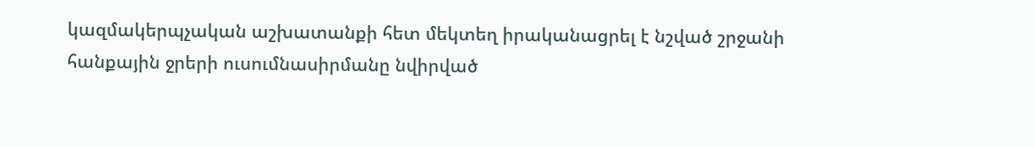կազմակերպչական աշխատանքի հետ մեկտեղ իրականացրել է նշված շրջանի հանքային ջրերի ուսումնասիրմանը նվիրված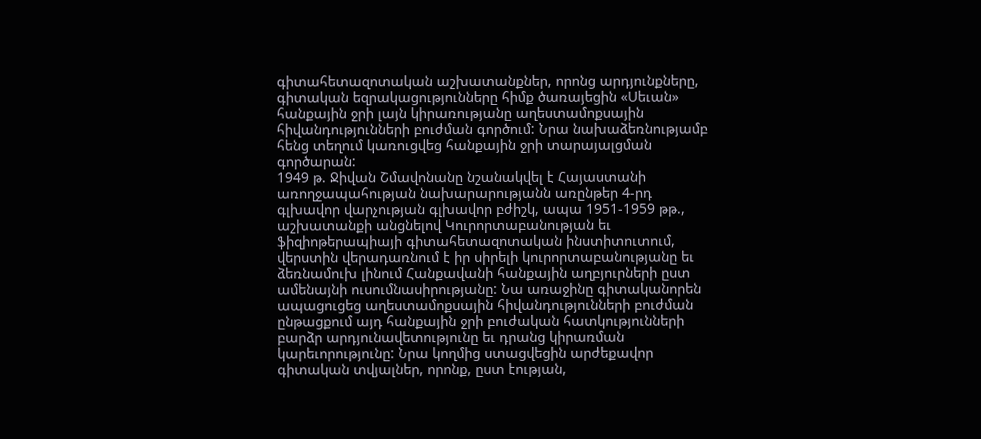գիտահետազոտական աշխատանքներ, որոնց արդյունքները, գիտական եզրակացությունները հիմք ծառայեցին «Սեւան» հանքային ջրի լայն կիրառությանը աղեստամոքսային հիվանդությունների բուժման գործում: Նրա նախաձեռնությամբ հենց տեղում կառուցվեց հանքային ջրի տարայալցման գործարան:
1949 թ. Ջիվան Շմավոնանը նշանակվել է Հայաստանի առողջապահության նախարարությանն առընթեր 4-րդ գլխավոր վարչության գլխավոր բժիշկ, ապա 1951-1959 թթ., աշխատանքի անցնելով Կուրորտաբանության եւ ֆիզիոթերապիայի գիտահետազոտական ինստիտուտում, վերստին վերադառնում է իր սիրելի կուրորտաբանությանը եւ ձեռնամուխ լինում Հանքավանի հանքային աղբյուրների ըստ ամենայնի ուսումնասիրությանը: Նա առաջինը գիտականորեն ապացուցեց աղեստամոքսային հիվանդությունների բուժման ընթացքում այդ հանքային ջրի բուժական հատկությունների բարձր արդյունավետությունը եւ դրանց կիրառման կարեւորությունը: Նրա կողմից ստացվեցին արժեքավոր գիտական տվյալներ, որոնք, ըստ էության,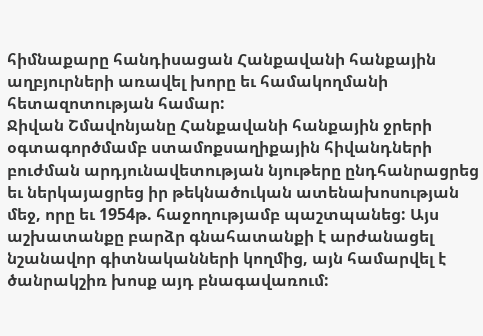հիմնաքարը հանդիսացան Հանքավանի հանքային աղբյուրների առավել խորը եւ համակողմանի հետազոտության համար:
Ջիվան Շմավոնյանը Հանքավանի հանքային ջրերի օգտագործմամբ ստամոքսաղիքային հիվանդների բուժման արդյունավետության նյութերը ընդհանրացրեց եւ ներկայացրեց իր թեկնածուկան ատենախոսության մեջ, որը եւ 1954թ. հաջողությամբ պաշտպանեց: Այս աշխատանքը բարձր գնահատանքի է արժանացել նշանավոր գիտնականների կողմից, այն համարվել է ծանրակշիռ խոսք այդ բնագավառում: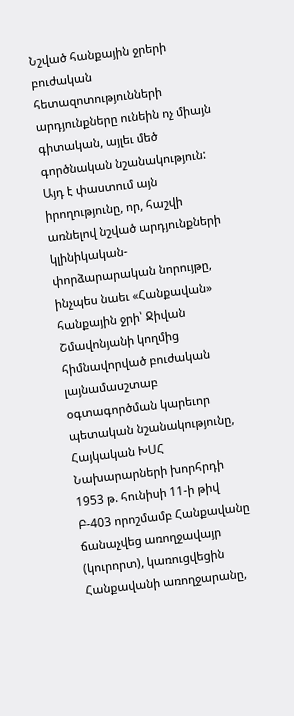Նշված հանքային ջրերի բուժական հետազոտությունների արդյունքները ունեին ոչ միայն գիտական, այլեւ մեծ գործնական նշանակություն: Այդ է փաստում այն իրողությունը, որ, հաշվի առնելով նշված արդյունքների կլինիկական-փորձարարական նորույթը, ինչպես նաեւ «Հանքավան» հանքային ջրի՝ Ջիվան Շմավոնյանի կողմից հիմնավորված բուժական լայնամասշտաբ օգտագործման կարեւոր պետական նշանակությունը, Հայկական ԽՍՀ Նախարարների խորհրդի 1953 թ. հունիսի 11-ի թիվ Բ-403 որոշմամբ Հանքավանը ճանաչվեց առողջավայր (կուրորտ), կառուցվեցին Հանքավանի առողջարանը,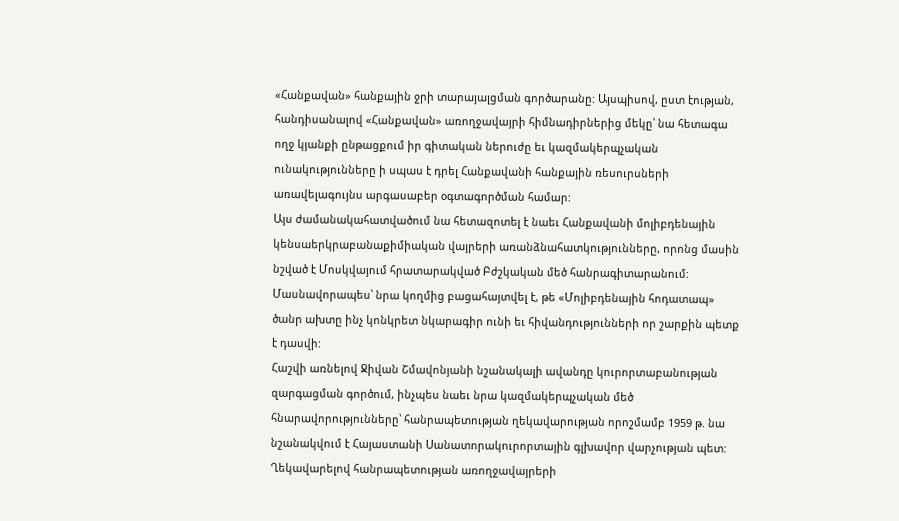«Հանքավան» հանքային ջրի տարայալցման գործարանը: Այսպիսով, ըստ էության, հանդիսանալով «Հանքավան» առողջավայրի հիմնադիրներից մեկը՝ նա հետագա ողջ կյանքի ընթացքում իր գիտական ներուժը եւ կազմակերպչական ունակությունները ի սպաս է դրել Հանքավանի հանքային ռեսուրսների առավելագույնս արգասաբեր օգտագործման համար:
Այս ժամանակահատվածում նա հետազոտել է նաեւ Հանքավանի մոլիբդենային կենսաերկրաբանաքիմիական վայրերի առանձնահատկությունները, որոնց մասին նշված է Մոսկվայում հրատարակված Բժշկական մեծ հանրագիտարանում: Մասնավորապես՝ նրա կողմից բացահայտվել է, թե «Մոլիբդենային հոդատապ» ծանր ախտը ինչ կոնկրետ նկարագիր ունի եւ հիվանդությունների որ շարքին պետք է դասվի:
Հաշվի առնելով Ջիվան Շմավոնյանի նշանակալի ավանդը կուրորտաբանության զարգացման գործում, ինչպես նաեւ նրա կազմակերպչական մեծ հնարավորությունները՝ հանրապետության ղեկավարության որոշմամբ 1959 թ. նա նշանակվում է Հայաստանի Սանատորակուրորտային գլխավոր վարչության պետ: Ղեկավարելով հանրապետության առողջավայրերի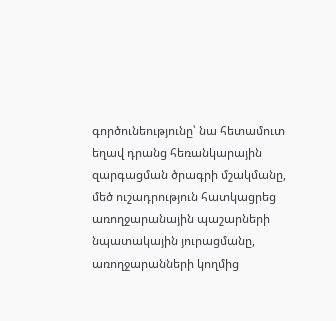գործունեությունը՝ նա հետամուտ եղավ դրանց հեռանկարային զարգացման ծրագրի մշակմանը, մեծ ուշադրություն հատկացրեց առողջարանային պաշարների նպատակային յուրացմանը, առողջարանների կողմից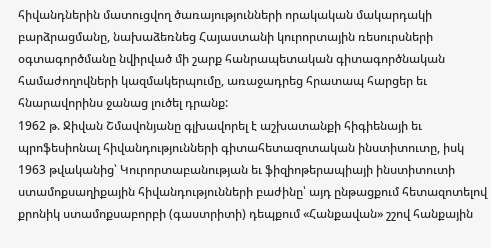հիվանդներին մատուցվող ծառայությունների որակական մակարդակի բարձրացմանը, նախաձեռնեց Հայաստանի կուրորտային ռեսուրսների օգտագործմանը նվիրված մի շարք հանրապետական գիտագործնական համաժողովների կազմակերպումը, առաջադրեց հրատապ հարցեր եւ հնարավորինս ջանաց լուծել դրանք:
1962 թ. Ջիվան Շմավոնյանը գլխավորել է աշխատանքի հիգիենայի եւ պրոֆեսիոնալ հիվանդությունների գիտահետազոտական ինստիտուտը, իսկ 1963 թվականից՝ Կուրորտաբանության եւ ֆիզիոթերապիայի ինստիտուտի ստամոքսաղիքային հիվանդությունների բաժինը՝ այդ ընթացքում հետազոտելով քրոնիկ ստամոքսաբորբի (գաստրիտի) դեպքում «Հանքավան» շշով հանքային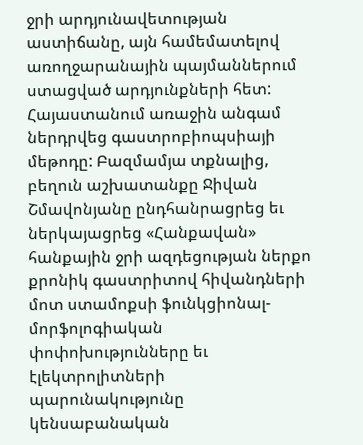ջրի արդյունավետության աստիճանը, այն համեմատելով առողջարանային պայմաններում ստացված արդյունքների հետ: Հայաստանում առաջին անգամ ներդրվեց գաստրոբիոպսիայի մեթոդը: Բազմամյա տքնալից, բեղուն աշխատանքը Ջիվան Շմավոնյանը ընդհանրացրեց եւ ներկայացրեց «Հանքավան» հանքային ջրի ազդեցության ներքո քրոնիկ գաստրիտով հիվանդների մոտ ստամոքսի ֆունկցիոնալ-մորֆոլոգիական փոփոխությունները եւ էլեկտրոլիտների պարունակությունը կենսաբանական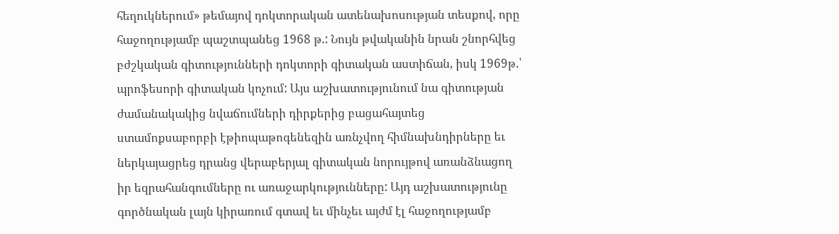հեղուկներում» թեմայով դոկտորական ատենախոսության տեսքով, որը հաջողությամբ պաշտպանեց 1968 թ.: Նույն թվականին նրան շնորհվեց բժշկական գիտությունների դոկտորի գիտական աստիճան, իսկ 1969թ.՝ պրոֆեսորի գիտական կոչում: Այս աշխատությունում նա գիտության ժամանակակից նվաճումների դիրքերից բացահայտեց ստամոքսաբորբի էթիոպաթոգենեզին առնչվող հիմնախնդիրները եւ ներկայացրեց դրանց վերաբերյալ գիտական նորույթով առանձնացող իր եզրահանգումները ու առաջարկությունները: Այդ աշխատությունը գործնական լայն կիրառում գտավ եւ մինչեւ այժմ էլ հաջողությամբ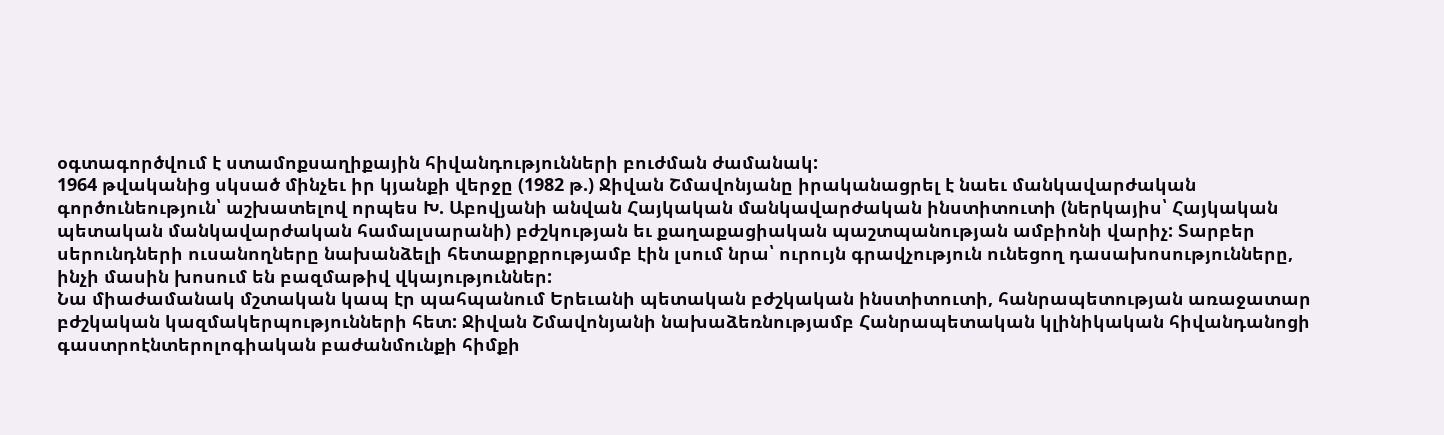օգտագործվում է ստամոքսաղիքային հիվանդությունների բուժման ժամանակ:
1964 թվականից սկսած մինչեւ իր կյանքի վերջը (1982 թ.) Ջիվան Շմավոնյանը իրականացրել է նաեւ մանկավարժական գործունեություն՝ աշխատելով որպես Խ. Աբովյանի անվան Հայկական մանկավարժական ինստիտուտի (ներկայիս՝ Հայկական պետական մանկավարժական համալսարանի) բժշկության եւ քաղաքացիական պաշտպանության ամբիոնի վարիչ: Տարբեր սերունդների ուսանողները նախանձելի հետաքրքրությամբ էին լսում նրա՝ ուրույն գրավչություն ունեցող դասախոսությունները, ինչի մասին խոսում են բազմաթիվ վկայություններ:
Նա միաժամանակ մշտական կապ էր պահպանում Երեւանի պետական բժշկական ինստիտուտի, հանրապետության առաջատար բժշկական կազմակերպությունների հետ: Ջիվան Շմավոնյանի նախաձեռնությամբ Հանրապետական կլինիկական հիվանդանոցի գաստրոէնտերոլոգիական բաժանմունքի հիմքի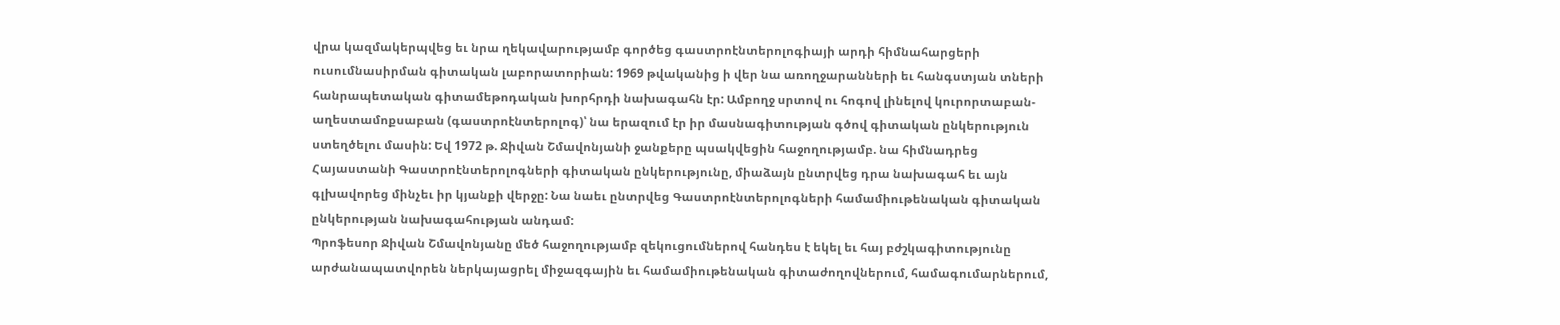վրա կազմակերպվեց եւ նրա ղեկավարությամբ գործեց գաստրոէնտերոլոգիայի արդի հիմնահարցերի ուսումնասիրման գիտական լաբորատորիան: 1969 թվականից ի վեր նա առողջարանների եւ հանգստյան տների հանրապետական գիտամեթոդական խորհրդի նախագահն էր: Ամբողջ սրտով ու հոգով լինելով կուրորտաբան-աղեստամոքսաբան (գաստրոէնտերոլոգ)՝ նա երազում էր իր մասնագիտության գծով գիտական ընկերություն ստեղծելու մասին: Եվ 1972 թ. Ջիվան Շմավոնյանի ջանքերը պսակվեցին հաջողությամբ. նա հիմնադրեց Հայաստանի Գաստրոէնտերոլոգների գիտական ընկերությունը, միաձայն ընտրվեց դրա նախագահ եւ այն գլխավորեց մինչեւ իր կյանքի վերջը: Նա նաեւ ընտրվեց Գաստրոէնտերոլոգների համամիութենական գիտական ընկերության նախագահության անդամ:
Պրոֆեսոր Ջիվան Շմավոնյանը մեծ հաջողությամբ զեկուցումներով հանդես է եկել եւ հայ բժշկագիտությունը արժանապատվորեն ներկայացրել միջազգային եւ համամիութենական գիտաժողովներում, համագումարներում,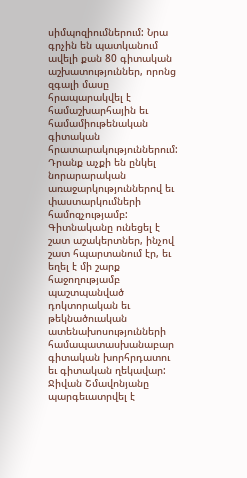սիմպոզիումներում: Նրա գրչին են պատկանում ավելի քան 80 գիտական աշխատություններ, որոնց զգալի մասը հրապարակվել է համաշխարհային եւ համամիութենական գիտական հրատարակություններում: Դրանք աչքի են ընկել նորարարական առաջարկություններով եւ փաստարկումների համոզչությամբ: Գիտնականը ունեցել է շատ աշակերտներ, ինչով շատ հպարտանում էր, եւ եղել է մի շարք հաջողությամբ պաշտպանված դոկտորական եւ թեկնածուական ատենախոսությունների համապատասխանաբար գիտական խորհրդատու եւ գիտական ղեկավար: Ջիվան Շմավոնյանը պարգեւատրվել է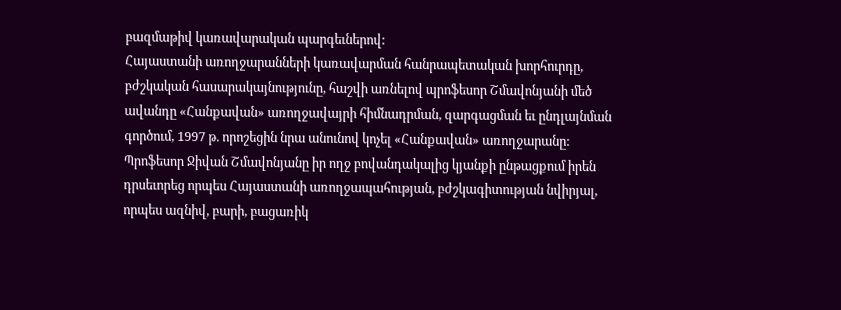բազմաթիվ կառավարական պարգեւներով:
Հայաստանի առողջարանների կառավարման հանրապետական խորհուրդը, բժշկական հասարակայնությունը, հաշվի առնելով պրոֆեսոր Շմավոնյանի մեծ ավանդը «Հանքավան» առողջավայրի հիմնադրման, զարգացման եւ ընդլայնման գործում, 1997 թ. որոշեցին նրա անունով կոչել «Հանքավան» առողջարանը:
Պրոֆեսոր Ջիվան Շմավոնյանը իր ողջ բովանդակալից կյանքի ընթացքում իրեն դրսեւորեց որպես Հայաստանի առողջապահության, բժշկագիտության նվիրյալ, որպես ազնիվ, բարի, բացառիկ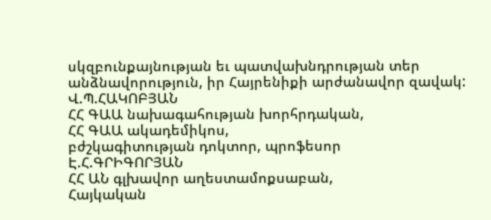սկզբունքայնության եւ պատվախնդրության տեր անձնավորություն, իր Հայրենիքի արժանավոր զավակ:
Վ.Պ.ՀԱԿՈԲՅԱՆ
ՀՀ ԳԱԱ նախագահության խորհրդական,
ՀՀ ԳԱԱ ակադեմիկոս,
բժշկագիտության դոկտոր, պրոֆեսոր
Է.Հ.ԳՐԻԳՈՐՅԱՆ
ՀՀ ԱՆ գլխավոր աղեստամոքսաբան,
Հայկական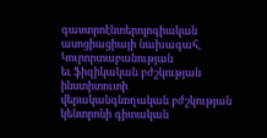գաստրոէնտերոլոգիական
ասոցիացիայի նախագահ,
Կուրորտաբանության
եւ ֆիզիկական բժշկության
ինստիտուտի
վերականգնողական բժշկության
կենտրոնի գիտական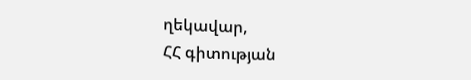ղեկավար,
ՀՀ գիտության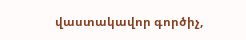վաստակավոր գործիչ,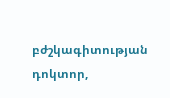բժշկագիտության
դոկտոր,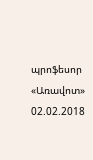պրոֆեսոր
«Առավոտ»
02.02.2018